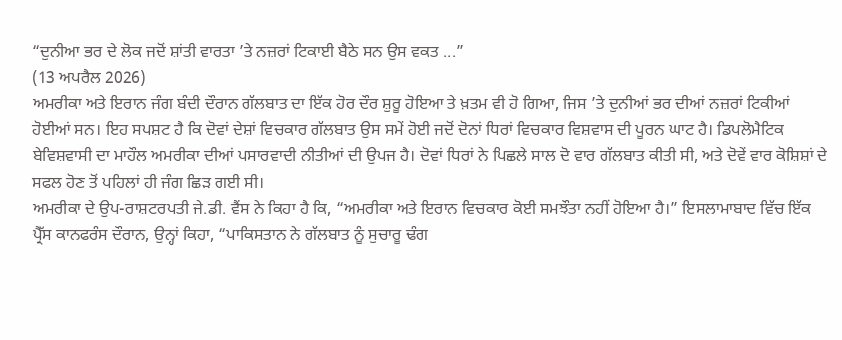“ਦੁਨੀਆ ਭਰ ਦੇ ਲੋਕ ਜਦੋਂ ਸ਼ਾਂਤੀ ਵਾਰਤਾ ’ਤੇ ਨਜ਼ਰਾਂ ਟਿਕਾਈ ਬੈਠੇ ਸਨ ਉਸ ਵਕਤ ...”
(13 ਅਪਰੈਲ 2026)
ਅਮਰੀਕਾ ਅਤੇ ਇਰਾਨ ਜੰਗ ਬੰਦੀ ਦੌਰਾਨ ਗੱਲਬਾਤ ਦਾ ਇੱਕ ਹੋਰ ਦੌਰ ਸ਼ੁਰੂ ਹੋਇਆ ਤੇ ਖ਼ਤਮ ਵੀ ਹੋ ਗਿਆ, ਜਿਸ ’ਤੇ ਦੁਨੀਆਂ ਭਰ ਦੀਆਂ ਨਜ਼ਰਾਂ ਟਿਕੀਆਂ ਹੋਈਆਂ ਸਨ। ਇਹ ਸਪਸ਼ਟ ਹੈ ਕਿ ਦੋਵਾਂ ਦੇਸ਼ਾਂ ਵਿਚਕਾਰ ਗੱਲਬਾਤ ਉਸ ਸਮੇਂ ਹੋਈ ਜਦੋਂ ਦੋਨਾਂ ਧਿਰਾਂ ਵਿਚਕਾਰ ਵਿਸ਼ਵਾਸ ਦੀ ਪੂਰਨ ਘਾਟ ਹੈ। ਡਿਪਲੋਮੈਟਿਕ ਬੇਵਿਸ਼ਵਾਸੀ ਦਾ ਮਾਹੌਲ ਅਮਰੀਕਾ ਦੀਆਂ ਪਸਾਰਵਾਦੀ ਨੀਤੀਆਂ ਦੀ ਉਪਜ ਹੈ। ਦੋਵਾਂ ਧਿਰਾਂ ਨੇ ਪਿਛਲੇ ਸਾਲ ਦੋ ਵਾਰ ਗੱਲਬਾਤ ਕੀਤੀ ਸੀ, ਅਤੇ ਦੋਵੇਂ ਵਾਰ ਕੋਸ਼ਿਸ਼ਾਂ ਦੇ ਸਫਲ ਹੋਣ ਤੋਂ ਪਹਿਲਾਂ ਹੀ ਜੰਗ ਛਿੜ ਗਈ ਸੀ।
ਅਮਰੀਕਾ ਦੇ ਉਪ-ਰਾਸ਼ਟਰਪਤੀ ਜੇ.ਡੀ. ਵੈਂਸ ਨੇ ਕਿਹਾ ਹੈ ਕਿ, “ਅਮਰੀਕਾ ਅਤੇ ਇਰਾਨ ਵਿਚਕਾਰ ਕੋਈ ਸਮਝੌਤਾ ਨਹੀਂ ਹੋਇਆ ਹੈ।” ਇਸਲਾਮਾਬਾਦ ਵਿੱਚ ਇੱਕ ਪ੍ਰੈੱਸ ਕਾਨਫਰੰਸ ਦੌਰਾਨ, ਉਨ੍ਹਾਂ ਕਿਹਾ, “ਪਾਕਿਸਤਾਨ ਨੇ ਗੱਲਬਾਤ ਨੂੰ ਸੁਚਾਰੂ ਢੰਗ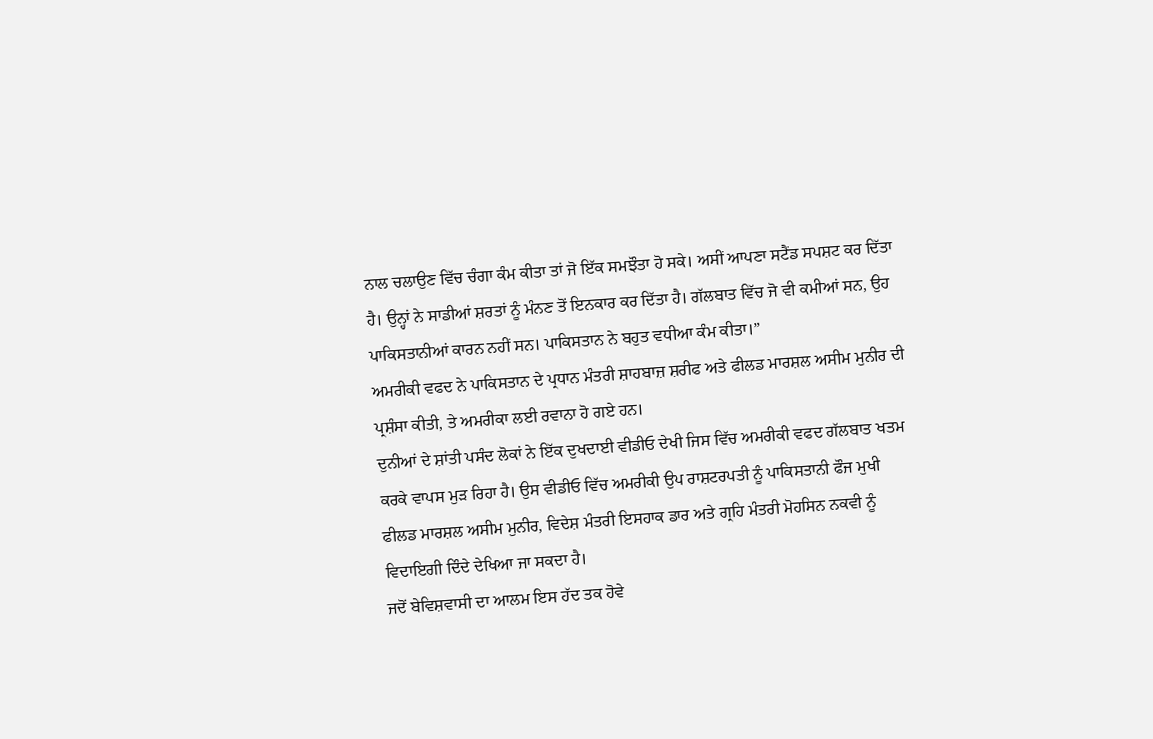ਨਾਲ ਚਲਾਉਣ ਵਿੱਚ ਚੰਗਾ ਕੰਮ ਕੀਤਾ ਤਾਂ ਜੋ ਇੱਕ ਸਮਝੌਤਾ ਹੋ ਸਕੇ। ਅਸੀਂ ਆਪਣਾ ਸਟੈਂਡ ਸਪਸ਼ਟ ਕਰ ਦਿੱਤਾ ਹੈ। ਉਨ੍ਹਾਂ ਨੇ ਸਾਡੀਆਂ ਸ਼ਰਤਾਂ ਨੂੰ ਮੰਨਣ ਤੋਂ ਇਨਕਾਰ ਕਰ ਦਿੱਤਾ ਹੈ। ਗੱਲਬਾਤ ਵਿੱਚ ਜੋ ਵੀ ਕਮੀਆਂ ਸਨ, ਉਹ ਪਾਕਿਸਤਾਨੀਆਂ ਕਾਰਨ ਨਹੀਂ ਸਨ। ਪਾਕਿਸਤਾਨ ਨੇ ਬਹੁਤ ਵਧੀਆ ਕੰਮ ਕੀਤਾ।”
ਅਮਰੀਕੀ ਵਫਦ ਨੇ ਪਾਕਿਸਤਾਨ ਦੇ ਪ੍ਰਧਾਨ ਮੰਤਰੀ ਸ਼ਾਹਬਾਜ਼ ਸ਼ਰੀਫ ਅਤੇ ਫੀਲਡ ਮਾਰਸ਼ਲ ਅਸੀਮ ਮੁਨੀਰ ਦੀ ਪ੍ਰਸ਼ੰਸਾ ਕੀਤੀ, ਤੇ ਅਮਰੀਕਾ ਲਈ ਰਵਾਨਾ ਹੋ ਗਏ ਹਨ।
ਦੁਨੀਆਂ ਦੇ ਸ਼ਾਂਤੀ ਪਸੰਦ ਲੋਕਾਂ ਨੇ ਇੱਕ ਦੁਖਦਾਈ ਵੀਡੀਓ ਦੇਖੀ ਜਿਸ ਵਿੱਚ ਅਮਰੀਕੀ ਵਫਦ ਗੱਲਬਾਤ ਖਤਮ ਕਰਕੇ ਵਾਪਸ ਮੁੜ ਰਿਹਾ ਹੈ। ਉਸ ਵੀਡੀਓ ਵਿੱਚ ਅਮਰੀਕੀ ਉਪ ਰਾਸ਼ਟਰਪਤੀ ਨੂੰ ਪਾਕਿਸਤਾਨੀ ਫੌਜ ਮੁਖੀ ਫੀਲਡ ਮਾਰਸ਼ਲ ਅਸੀਮ ਮੁਨੀਰ, ਵਿਦੇਸ਼ ਮੰਤਰੀ ਇਸਹਾਕ ਡਾਰ ਅਤੇ ਗ੍ਰਹਿ ਮੰਤਰੀ ਮੋਹਸਿਨ ਨਕਵੀ ਨੂੰ ਵਿਦਾਇਗੀ ਦਿੰਦੇ ਦੇਖਿਆ ਜਾ ਸਕਦਾ ਹੈ।
ਜਦੋਂ ਬੇਵਿਸ਼ਵਾਸੀ ਦਾ ਆਲਮ ਇਸ ਹੱਦ ਤਕ ਹੋਵੇ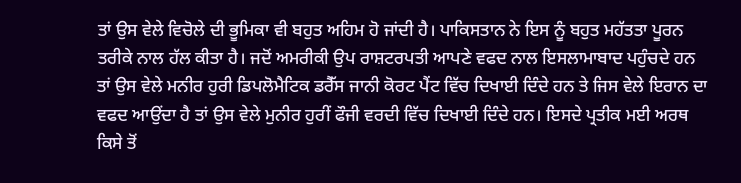ਤਾਂ ਉਸ ਵੇਲੇ ਵਿਚੋਲੇ ਦੀ ਭੂਮਿਕਾ ਵੀ ਬਹੁਤ ਅਹਿਮ ਹੋ ਜਾਂਦੀ ਹੈ। ਪਾਕਿਸਤਾਨ ਨੇ ਇਸ ਨੂੰ ਬਹੁਤ ਮਹੱਤਤਾ ਪੂਰਨ ਤਰੀਕੇ ਨਾਲ ਹੱਲ ਕੀਤਾ ਹੈ। ਜਦੋਂ ਅਮਰੀਕੀ ਉਪ ਰਾਸ਼ਟਰਪਤੀ ਆਪਣੇ ਵਫਦ ਨਾਲ ਇਸਲਾਮਾਬਾਦ ਪਹੁੰਚਦੇ ਹਨ ਤਾਂ ਉਸ ਵੇਲੇ ਮਨੀਰ ਹੁਰੀ ਡਿਪਲੋਮੈਟਿਕ ਡਰੈੱਸ ਜਾਨੀ ਕੋਰਟ ਪੈਂਟ ਵਿੱਚ ਦਿਖਾਈ ਦਿੰਦੇ ਹਨ ਤੇ ਜਿਸ ਵੇਲੇ ਇਰਾਨ ਦਾ ਵਫਦ ਆਉਂਦਾ ਹੈ ਤਾਂ ਉਸ ਵੇਲੇ ਮੁਨੀਰ ਹੁਰੀਂ ਫੌਜੀ ਵਰਦੀ ਵਿੱਚ ਦਿਖਾਈ ਦਿੰਦੇ ਹਨ। ਇਸਦੇ ਪ੍ਰਤੀਕ ਮਈ ਅਰਥ ਕਿਸੇ ਤੋਂ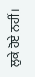ਲੁਕੇ ਹੋਏ ਨਹੀਂ।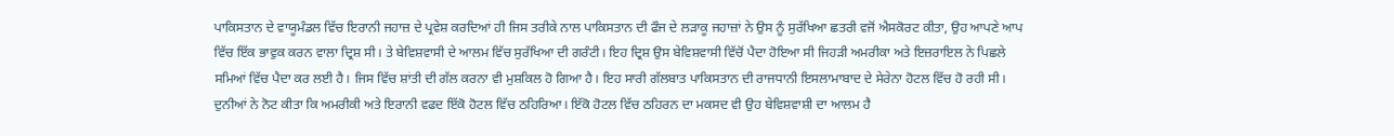ਪਾਕਿਸਤਾਨ ਦੇ ਵਾਯੂਮੰਡਲ ਵਿੱਚ ਇਰਾਨੀ ਜਹਾਜ਼ ਦੇ ਪ੍ਰਵੇਸ਼ ਕਰਦਿਆਂ ਹੀ ਜਿਸ ਤਰੀਕੇ ਨਾਲ ਪਾਕਿਸਤਾਨ ਦੀ ਫੌਜ ਦੇ ਲੜਾਕੂ ਜਹਾਜ਼ਾਂ ਨੇ ਉਸ ਨੂੰ ਸੁਰੱਖਿਆ ਛਤਰੀ ਵਜੋਂ ਐਸਕੋਰਟ ਕੀਤਾ, ਉਹ ਆਪਣੇ ਆਪ ਵਿੱਚ ਇੱਕ ਭਾਵੁਕ ਕਰਨ ਵਾਲਾ ਦ੍ਰਿਸ਼ ਸੀ। ਤੇ ਬੇਵਿਸ਼ਵਾਸੀ ਦੇ ਆਲਮ ਵਿੱਚ ਸੁਰੱਖਿਆ ਦੀ ਗਰੰਟੀ। ਇਹ ਦ੍ਰਿਸ਼ ਉਸ ਬੇਵਿਸ਼ਵਾਸੀ ਵਿੱਚੋਂ ਪੈਦਾ ਹੋਇਆ ਸੀ ਜਿਹੜੀ ਅਮਰੀਕਾ ਅਤੇ ਇਜ਼ਰਾਇਲ ਨੇ ਪਿਛਲੇ ਸਮਿਆਂ ਵਿੱਚ ਪੈਦਾ ਕਰ ਲਈ ਹੈ। ਜਿਸ ਵਿੱਚ ਸ਼ਾਂਤੀ ਦੀ ਗੱਲ ਕਰਨਾ ਵੀ ਮੁਸ਼ਕਿਲ ਹੋ ਗਿਆ ਹੈ। ਇਹ ਸਾਰੀ ਗੱਲਬਾਤ ਪਾਕਿਸਤਾਨ ਦੀ ਰਾਜਧਾਨੀ ਇਸਲਾਮਾਬਾਦ ਦੇ ਸੇਰੇਨਾ ਹੋਟਲ ਵਿੱਚ ਹੋ ਰਹੀ ਸੀ। ਦੁਨੀਆਂ ਨੇ ਨੋਟ ਕੀਤਾ ਕਿ ਅਮਰੀਕੀ ਅਤੇ ਇਰਾਨੀ ਵਫਦ ਇੱਕੋ ਹੋਟਲ ਵਿੱਚ ਠਹਿਰਿਆ। ਇੱਕੋ ਹੋਟਲ ਵਿੱਚ ਠਹਿਰਨ ਦਾ ਮਕਸਦ ਵੀ ਉਹ ਬੇਵਿਸ਼ਵਾਸ਼ੀ ਦਾ ਆਲਮ ਹੈ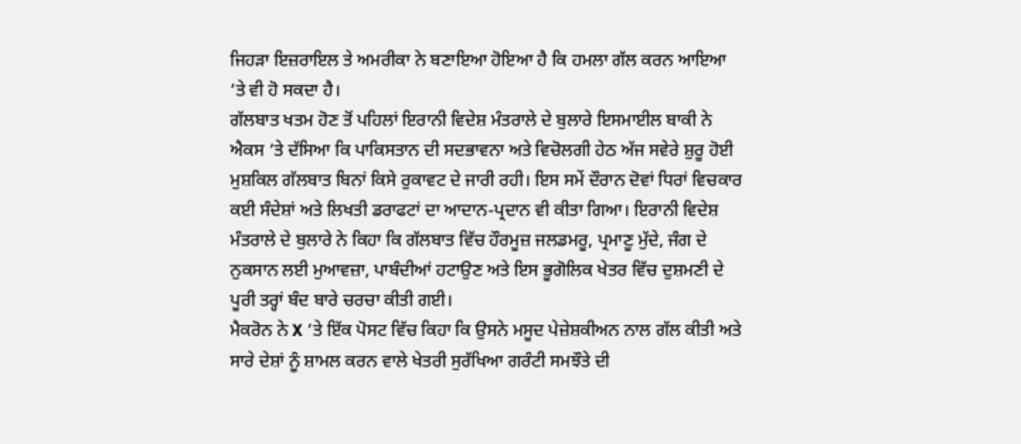ਜਿਹੜਾ ਇਜ਼ਰਾਇਲ ਤੇ ਅਮਰੀਕਾ ਨੇ ਬਣਾਇਆ ਹੋਇਆ ਹੈ ਕਿ ਹਮਲਾ ਗੱਲ ਕਰਨ ਆਇਆ ’ਤੇ ਵੀ ਹੋ ਸਕਦਾ ਹੈ।
ਗੱਲਬਾਤ ਖਤਮ ਹੋਣ ਤੋਂ ਪਹਿਲਾਂ ਇਰਾਨੀ ਵਿਦੇਸ਼ ਮੰਤਰਾਲੇ ਦੇ ਬੁਲਾਰੇ ਇਸਮਾਈਲ ਬਾਕੀ ਨੇ ਐਕਸ ’ਤੇ ਦੱਸਿਆ ਕਿ ਪਾਕਿਸਤਾਨ ਦੀ ਸਦਭਾਵਨਾ ਅਤੇ ਵਿਚੋਲਗੀ ਹੇਠ ਅੱਜ ਸਵੇਰੇ ਸ਼ੁਰੂ ਹੋਈ ਮੁਸ਼ਕਿਲ ਗੱਲਬਾਤ ਬਿਨਾਂ ਕਿਸੇ ਰੁਕਾਵਟ ਦੇ ਜਾਰੀ ਰਹੀ। ਇਸ ਸਮੇਂ ਦੌਰਾਨ ਦੋਵਾਂ ਧਿਰਾਂ ਵਿਚਕਾਰ ਕਈ ਸੰਦੇਸ਼ਾਂ ਅਤੇ ਲਿਖਤੀ ਡਰਾਫਟਾਂ ਦਾ ਆਦਾਨ-ਪ੍ਰਦਾਨ ਵੀ ਕੀਤਾ ਗਿਆ। ਇਰਾਨੀ ਵਿਦੇਸ਼ ਮੰਤਰਾਲੇ ਦੇ ਬੁਲਾਰੇ ਨੇ ਕਿਹਾ ਕਿ ਗੱਲਬਾਤ ਵਿੱਚ ਹੌਰਮੂਜ਼ ਜਲਡਮਰੂ, ਪ੍ਰਮਾਣੂ ਮੁੱਦੇ, ਜੰਗ ਦੇ ਨੁਕਸਾਨ ਲਈ ਮੁਆਵਜ਼ਾ, ਪਾਬੰਦੀਆਂ ਹਟਾਉਣ ਅਤੇ ਇਸ ਭੂਗੋਲਿਕ ਖੇਤਰ ਵਿੱਚ ਦੁਸ਼ਮਣੀ ਦੇ ਪੂਰੀ ਤਰ੍ਹਾਂ ਬੰਦ ਬਾਰੇ ਚਰਚਾ ਕੀਤੀ ਗਈ।
ਮੈਕਰੋਨ ਨੇ X ’ਤੇ ਇੱਕ ਪੋਸਟ ਵਿੱਚ ਕਿਹਾ ਕਿ ਉਸਨੇ ਮਸੂਦ ਪੇਜ਼ੇਸ਼ਕੀਅਨ ਨਾਲ ਗੱਲ ਕੀਤੀ ਅਤੇ ਸਾਰੇ ਦੇਸ਼ਾਂ ਨੂੰ ਸ਼ਾਮਲ ਕਰਨ ਵਾਲੇ ਖੇਤਰੀ ਸੁਰੱਖਿਆ ਗਰੰਟੀ ਸਮਝੌਤੇ ਦੀ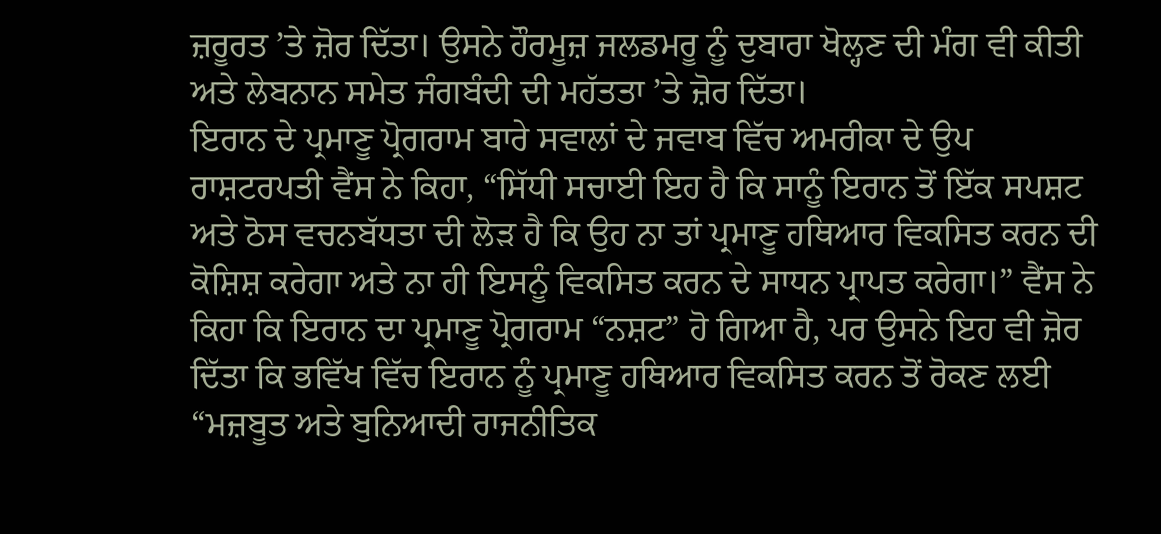ਜ਼ਰੂਰਤ ’ਤੇ ਜ਼ੋਰ ਦਿੱਤਾ। ਉਸਨੇ ਹੌਰਮੂਜ਼ ਜਲਡਮਰੂ ਨੂੰ ਦੁਬਾਰਾ ਖੋਲ੍ਹਣ ਦੀ ਮੰਗ ਵੀ ਕੀਤੀ ਅਤੇ ਲੇਬਨਾਨ ਸਮੇਤ ਜੰਗਬੰਦੀ ਦੀ ਮਹੱਤਤਾ ’ਤੇ ਜ਼ੋਰ ਦਿੱਤਾ।
ਇਰਾਨ ਦੇ ਪ੍ਰਮਾਣੂ ਪ੍ਰੋਗਰਾਮ ਬਾਰੇ ਸਵਾਲਾਂ ਦੇ ਜਵਾਬ ਵਿੱਚ ਅਮਰੀਕਾ ਦੇ ਉਪ ਰਾਸ਼ਟਰਪਤੀ ਵੈਂਸ ਨੇ ਕਿਹਾ, “ਸਿੱਧੀ ਸਚਾਈ ਇਹ ਹੈ ਕਿ ਸਾਨੂੰ ਇਰਾਨ ਤੋਂ ਇੱਕ ਸਪਸ਼ਟ ਅਤੇ ਠੋਸ ਵਚਨਬੱਧਤਾ ਦੀ ਲੋੜ ਹੈ ਕਿ ਉਹ ਨਾ ਤਾਂ ਪ੍ਰਮਾਣੂ ਹਥਿਆਰ ਵਿਕਸਿਤ ਕਰਨ ਦੀ ਕੋਸ਼ਿਸ਼ ਕਰੇਗਾ ਅਤੇ ਨਾ ਹੀ ਇਸਨੂੰ ਵਿਕਸਿਤ ਕਰਨ ਦੇ ਸਾਧਨ ਪ੍ਰਾਪਤ ਕਰੇਗਾ।” ਵੈਂਸ ਨੇ ਕਿਹਾ ਕਿ ਇਰਾਨ ਦਾ ਪ੍ਰਮਾਣੂ ਪ੍ਰੋਗਰਾਮ “ਨਸ਼ਟ” ਹੋ ਗਿਆ ਹੈ, ਪਰ ਉਸਨੇ ਇਹ ਵੀ ਜ਼ੋਰ ਦਿੱਤਾ ਕਿ ਭਵਿੱਖ ਵਿੱਚ ਇਰਾਨ ਨੂੰ ਪ੍ਰਮਾਣੂ ਹਥਿਆਰ ਵਿਕਸਿਤ ਕਰਨ ਤੋਂ ਰੋਕਣ ਲਈ “ਮਜ਼ਬੂਤ ਅਤੇ ਬੁਨਿਆਦੀ ਰਾਜਨੀਤਿਕ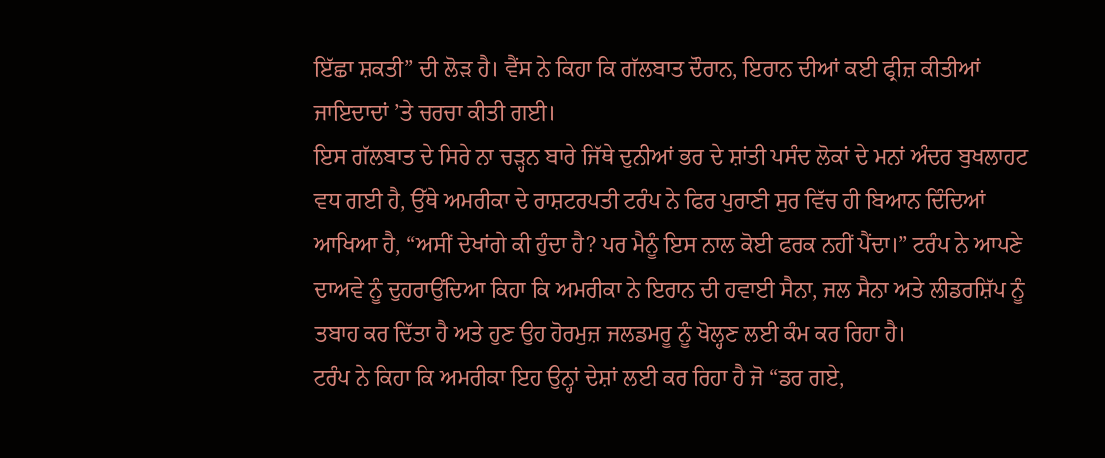ਇੱਛਾ ਸ਼ਕਤੀ” ਦੀ ਲੋੜ ਹੈ। ਵੈਂਸ ਨੇ ਕਿਹਾ ਕਿ ਗੱਲਬਾਤ ਦੌਰਾਨ, ਇਰਾਨ ਦੀਆਂ ਕਈ ਫ੍ਰੀਜ਼ ਕੀਤੀਆਂ ਜਾਇਦਾਦਾਂ ’ਤੇ ਚਰਚਾ ਕੀਤੀ ਗਈ।
ਇਸ ਗੱਲਬਾਤ ਦੇ ਸਿਰੇ ਨਾ ਚੜ੍ਹਨ ਬਾਰੇ ਜਿੱਥੇ ਦੁਨੀਆਂ ਭਰ ਦੇ ਸ਼ਾਂਤੀ ਪਸੰਦ ਲੋਕਾਂ ਦੇ ਮਨਾਂ ਅੰਦਰ ਬੁਖਲਾਹਟ ਵਧ ਗਈ ਹੈ, ਉੱਥੇ ਅਮਰੀਕਾ ਦੇ ਰਾਸ਼ਟਰਪਤੀ ਟਰੰਪ ਨੇ ਫਿਰ ਪੁਰਾਣੀ ਸੁਰ ਵਿੱਚ ਹੀ ਬਿਆਨ ਦਿੰਦਿਆਂ ਆਖਿਆ ਹੈ, “ਅਸੀਂ ਦੇਖਾਂਗੇ ਕੀ ਹੁੰਦਾ ਹੈ? ਪਰ ਮੈਨੂੰ ਇਸ ਨਾਲ ਕੋਈ ਫਰਕ ਨਹੀਂ ਪੈਂਦਾ।” ਟਰੰਪ ਨੇ ਆਪਣੇ ਦਾਅਵੇ ਨੂੰ ਦੁਹਰਾਉਂਦਿਆ ਕਿਹਾ ਕਿ ਅਮਰੀਕਾ ਨੇ ਇਰਾਨ ਦੀ ਹਵਾਈ ਸੈਨਾ, ਜਲ ਸੈਨਾ ਅਤੇ ਲੀਡਰਸ਼ਿੱਪ ਨੂੰ ਤਬਾਹ ਕਰ ਦਿੱਤਾ ਹੈ ਅਤੇ ਹੁਣ ਉਹ ਹੋਰਮੁਜ਼ ਜਲਡਮਰੂ ਨੂੰ ਖੋਲ੍ਹਣ ਲਈ ਕੰਮ ਕਰ ਰਿਹਾ ਹੈ।
ਟਰੰਪ ਨੇ ਕਿਹਾ ਕਿ ਅਮਰੀਕਾ ਇਹ ਉਨ੍ਹਾਂ ਦੇਸ਼ਾਂ ਲਈ ਕਰ ਰਿਹਾ ਹੈ ਜੋ “ਡਰ ਗਏ,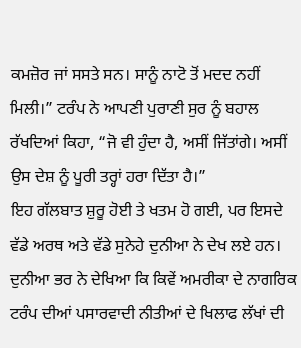ਕਮਜ਼ੋਰ ਜਾਂ ਸਸਤੇ ਸਨ। ਸਾਨੂੰ ਨਾਟੋ ਤੋਂ ਮਦਦ ਨਹੀਂ ਮਿਲੀ।” ਟਰੰਪ ਨੇ ਆਪਣੀ ਪੁਰਾਣੀ ਸੁਰ ਨੂੰ ਬਹਾਲ ਰੱਖਦਿਆਂ ਕਿਹਾ, “ਜੋ ਵੀ ਹੁੰਦਾ ਹੈ, ਅਸੀਂ ਜਿੱਤਾਂਗੇ। ਅਸੀਂ ਉਸ ਦੇਸ਼ ਨੂੰ ਪੂਰੀ ਤਰ੍ਹਾਂ ਹਰਾ ਦਿੱਤਾ ਹੈ।”
ਇਹ ਗੱਲਬਾਤ ਸ਼ੁਰੂ ਹੋਈ ਤੇ ਖਤਮ ਹੋ ਗਈ, ਪਰ ਇਸਦੇ ਵੱਡੇ ਅਰਥ ਅਤੇ ਵੱਡੇ ਸੁਨੇਹੇ ਦੁਨੀਆ ਨੇ ਦੇਖ ਲਏ ਹਨ।
ਦੁਨੀਆ ਭਰ ਨੇ ਦੇਖਿਆ ਕਿ ਕਿਵੇਂ ਅਮਰੀਕਾ ਦੇ ਨਾਗਰਿਕ ਟਰੰਪ ਦੀਆਂ ਪਸਾਰਵਾਦੀ ਨੀਤੀਆਂ ਦੇ ਖਿਲਾਫ ਲੱਖਾਂ ਦੀ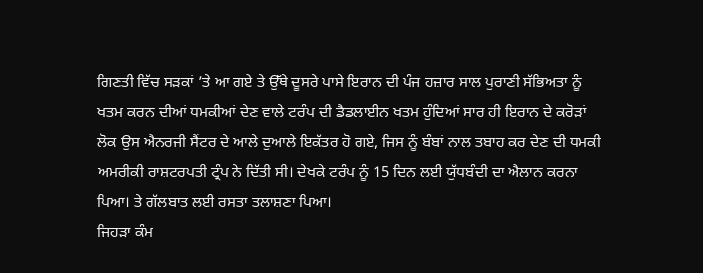ਗਿਣਤੀ ਵਿੱਚ ਸੜਕਾਂ ’ਤੇ ਆ ਗਏ ਤੇ ਉੱਥੇ ਦੂਸਰੇ ਪਾਸੇ ਇਰਾਨ ਦੀ ਪੰਜ ਹਜ਼ਾਰ ਸਾਲ ਪੁਰਾਣੀ ਸੱਭਿਅਤਾ ਨੂੰ ਖਤਮ ਕਰਨ ਦੀਆਂ ਧਮਕੀਆਂ ਦੇਣ ਵਾਲੇ ਟਰੰਪ ਦੀ ਡੈਡਲਾਈਨ ਖਤਮ ਹੁੰਦਿਆਂ ਸਾਰ ਹੀ ਇਰਾਨ ਦੇ ਕਰੋੜਾਂ ਲੋਕ ਉਸ ਐਨਰਜੀ ਸੈਂਟਰ ਦੇ ਆਲੇ ਦੁਆਲੇ ਇਕੱਤਰ ਹੋ ਗਏ, ਜਿਸ ਨੂੰ ਬੰਬਾਂ ਨਾਲ ਤਬਾਹ ਕਰ ਦੇਣ ਦੀ ਧਮਕੀ ਅਮਰੀਕੀ ਰਾਸ਼ਟਰਪਤੀ ਟ੍ਰੰਪ ਨੇ ਦਿੱਤੀ ਸੀ। ਦੇਖਕੇ ਟਰੰਪ ਨੂੰ 15 ਦਿਨ ਲਈ ਯੁੱਧਬੰਦੀ ਦਾ ਐਲਾਨ ਕਰਨਾ ਪਿਆ। ਤੇ ਗੱਲਬਾਤ ਲਈ ਰਸਤਾ ਤਲਾਸ਼ਣਾ ਪਿਆ।
ਜਿਹੜਾ ਕੰਮ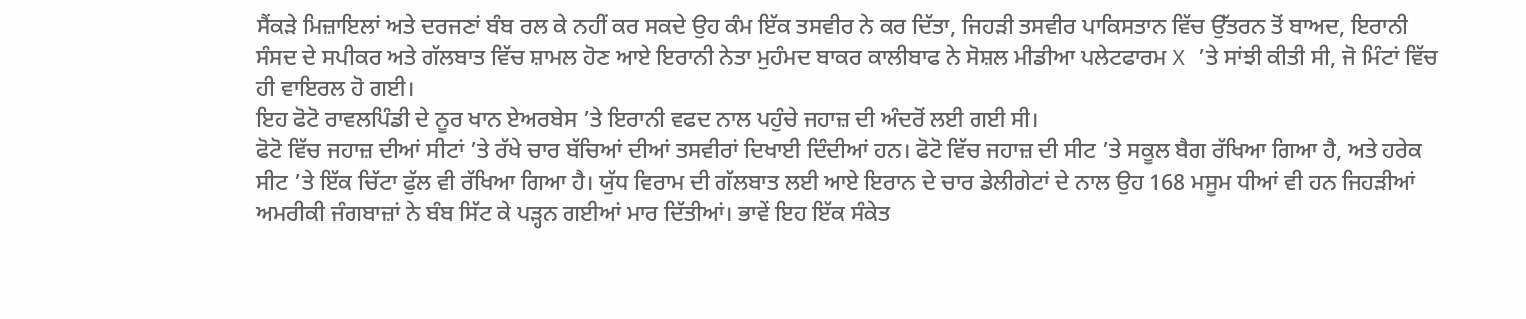ਸੈਂਕੜੇ ਮਿਜ਼ਾਇਲਾਂ ਅਤੇ ਦਰਜਣਾਂ ਬੰਬ ਰਲ ਕੇ ਨਹੀਂ ਕਰ ਸਕਦੇ ਉਹ ਕੰਮ ਇੱਕ ਤਸਵੀਰ ਨੇ ਕਰ ਦਿੱਤਾ, ਜਿਹੜੀ ਤਸਵੀਰ ਪਾਕਿਸਤਾਨ ਵਿੱਚ ਉੱਤਰਨ ਤੋਂ ਬਾਅਦ, ਇਰਾਨੀ ਸੰਸਦ ਦੇ ਸਪੀਕਰ ਅਤੇ ਗੱਲਬਾਤ ਵਿੱਚ ਸ਼ਾਮਲ ਹੋਣ ਆਏ ਇਰਾਨੀ ਨੇਤਾ ਮੁਹੰਮਦ ਬਾਕਰ ਕਾਲੀਬਾਫ ਨੇ ਸੋਸ਼ਲ ਮੀਡੀਆ ਪਲੇਟਫਾਰਮ X ’ਤੇ ਸਾਂਝੀ ਕੀਤੀ ਸੀ, ਜੋ ਮਿੰਟਾਂ ਵਿੱਚ ਹੀ ਵਾਇਰਲ ਹੋ ਗਈ।
ਇਹ ਫੋਟੋ ਰਾਵਲਪਿੰਡੀ ਦੇ ਨੂਰ ਖਾਨ ਏਅਰਬੇਸ ’ਤੇ ਇਰਾਨੀ ਵਫਦ ਨਾਲ ਪਹੁੰਚੇ ਜਹਾਜ਼ ਦੀ ਅੰਦਰੋਂ ਲਈ ਗਈ ਸੀ।
ਫੋਟੋ ਵਿੱਚ ਜਹਾਜ਼ ਦੀਆਂ ਸੀਟਾਂ ’ਤੇ ਰੱਖੇ ਚਾਰ ਬੱਚਿਆਂ ਦੀਆਂ ਤਸਵੀਰਾਂ ਦਿਖਾਈ ਦਿੰਦੀਆਂ ਹਨ। ਫੋਟੋ ਵਿੱਚ ਜਹਾਜ਼ ਦੀ ਸੀਟ ’ਤੇ ਸਕੂਲ ਬੈਗ ਰੱਖਿਆ ਗਿਆ ਹੈ, ਅਤੇ ਹਰੇਕ ਸੀਟ ’ਤੇ ਇੱਕ ਚਿੱਟਾ ਫੁੱਲ ਵੀ ਰੱਖਿਆ ਗਿਆ ਹੈ। ਯੁੱਧ ਵਿਰਾਮ ਦੀ ਗੱਲਬਾਤ ਲਈ ਆਏ ਇਰਾਨ ਦੇ ਚਾਰ ਡੇਲੀਗੇਟਾਂ ਦੇ ਨਾਲ ਉਹ 168 ਮਸੂਮ ਧੀਆਂ ਵੀ ਹਨ ਜਿਹੜੀਆਂ ਅਮਰੀਕੀ ਜੰਗਬਾਜ਼ਾਂ ਨੇ ਬੰਬ ਸਿੱਟ ਕੇ ਪੜ੍ਹਨ ਗਈਆਂ ਮਾਰ ਦਿੱਤੀਆਂ। ਭਾਵੇਂ ਇਹ ਇੱਕ ਸੰਕੇਤ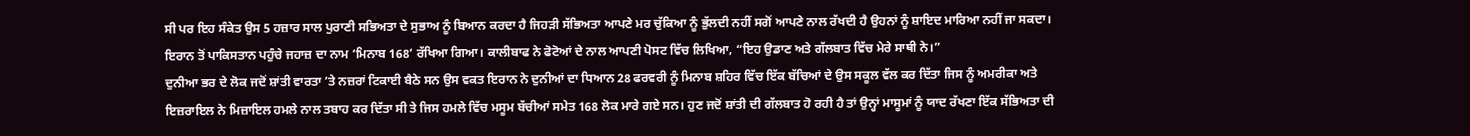ਸੀ ਪਰ ਇਹ ਸੰਕੇਤ ਉਸ 5 ਹਜ਼ਾਰ ਸਾਲ ਪੁਰਾਣੀ ਸਭਿਅਤਾ ਦੇ ਸੁਭਾਅ ਨੂੰ ਬਿਆਨ ਕਰਦਾ ਹੈ ਜਿਹੜੀ ਸੱਭਿਅਤਾ ਆਪਣੇ ਮਰ ਚੁੱਕਿਆ ਨੂੰ ਭੁੱਲਦੀ ਨਹੀਂ ਸਗੋਂ ਆਪਣੇ ਨਾਲ ਰੱਖਦੀ ਹੈ ਉਹਨਾਂ ਨੂੰ ਸ਼ਾਇਦ ਮਾਰਿਆ ਨਹੀਂ ਜਾ ਸਕਦਾ।
ਇਰਾਨ ਤੋਂ ਪਾਕਿਸਤਾਨ ਪਹੁੰਚੇ ਜਹਾਜ਼ ਦਾ ਨਾਮ ‘ਮਿਨਾਬ 168’ ਰੱਖਿਆ ਗਿਆ। ਕਾਲੀਬਾਫ ਨੇ ਫੋਟੋਆਂ ਦੇ ਨਾਲ ਆਪਣੀ ਪੋਸਟ ਵਿੱਚ ਲਿਖਿਆ, “ਇਹ ਉਡਾਣ ਅਤੇ ਗੱਲਬਾਤ ਵਿੱਚ ਮੇਰੇ ਸਾਥੀ ਨੇ।”
ਦੁਨੀਆ ਭਰ ਦੇ ਲੋਕ ਜਦੋਂ ਸ਼ਾਂਤੀ ਵਾਰਤਾ ’ਤੇ ਨਜ਼ਰਾਂ ਟਿਕਾਈ ਬੈਠੇ ਸਨ ਉਸ ਵਕਤ ਇਰਾਨ ਨੇ ਦੁਨੀਆਂ ਦਾ ਧਿਆਨ 28 ਫਰਵਰੀ ਨੂੰ ਮਿਨਾਬ ਸ਼ਹਿਰ ਵਿੱਚ ਇੱਕ ਬੱਚਿਆਂ ਦੇ ਉਸ ਸਕੂਲ ਵੱਲ ਕਰ ਦਿੱਤਾ ਜਿਸ ਨੂੰ ਅਮਰੀਕਾ ਅਤੇ ਇਜ਼ਰਾਇਲ ਨੇ ਮਿਜ਼ਾਇਲ ਹਮਲੇ ਨਾਲ ਤਬਾਹ ਕਰ ਦਿੱਤਾ ਸੀ ਤੇ ਜਿਸ ਹਮਲੇ ਵਿੱਚ ਮਸੂਮ ਬੱਚੀਆਂ ਸਮੇਤ 168 ਲੋਕ ਮਾਰੇ ਗਏ ਸਨ। ਹੁਣ ਜਦੋਂ ਸ਼ਾਂਤੀ ਦੀ ਗੱਲਬਾਤ ਹੋ ਰਹੀ ਹੈ ਤਾਂ ਉਨ੍ਹਾਂ ਮਾਸੂਮਾਂ ਨੂੰ ਯਾਦ ਰੱਖਣਾ ਇੱਕ ਸੱਭਿਅਤਾ ਦੀ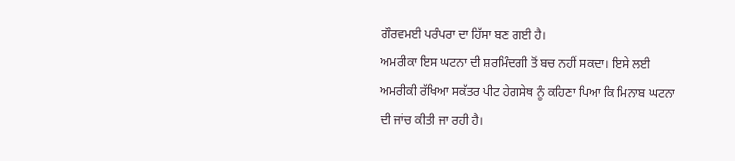ਗੌਰਵਮਈ ਪਰੰਪਰਾ ਦਾ ਹਿੱਸਾ ਬਣ ਗਈ ਹੈ।
ਅਮਰੀਕਾ ਇਸ ਘਟਨਾ ਦੀ ਸ਼ਰਮਿੰਦਗੀ ਤੋਂ ਬਚ ਨਹੀਂ ਸਕਦਾ। ਇਸੇ ਲਈ ਅਮਰੀਕੀ ਰੱਖਿਆ ਸਕੱਤਰ ਪੀਟ ਹੇਗਸੇਥ ਨੂੰ ਕਹਿਣਾ ਪਿਆ ਕਿ ਮਿਨਾਬ ਘਟਨਾ ਦੀ ਜਾਂਚ ਕੀਤੀ ਜਾ ਰਹੀ ਹੈ।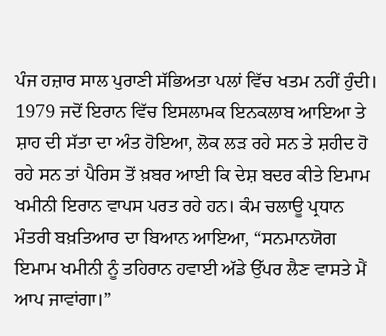ਪੰਜ ਹਜ਼ਾਰ ਸਾਲ ਪੁਰਾਣੀ ਸੱਭਿਅਤਾ ਪਲਾਂ ਵਿੱਚ ਖਤਮ ਨਹੀਂ ਹੁੰਦੀ। 1979 ਜਦੋਂ ਇਰਾਨ ਵਿੱਚ ਇਸਲਾਮਕ ਇਨਕਲਾਬ ਆਇਆ ਤੇ ਸ਼ਾਹ ਦੀ ਸੱਤਾ ਦਾ ਅੰਤ ਹੋਇਆ, ਲੋਕ ਲੜ ਰਹੇ ਸਨ ਤੇ ਸ਼ਹੀਦ ਹੋ ਰਹੇ ਸਨ ਤਾਂ ਪੈਰਿਸ ਤੋਂ ਖ਼ਬਰ ਆਈ ਕਿ ਦੇਸ਼ ਬਦਰ ਕੀਤੇ ਇਮਾਮ ਖਮੀਨੀ ਇਰਾਨ ਵਾਪਸ ਪਰਤ ਰਹੇ ਹਨ। ਕੰਮ ਚਲਾਊ ਪ੍ਰਧਾਨ ਮੰਤਰੀ ਬਖ਼ਤਿਆਰ ਦਾ ਬਿਆਨ ਆਇਆ, “ਸਨਮਾਨਯੋਗ ਇਮਾਮ ਖਮੀਨੀ ਨੂੰ ਤਹਿਰਾਨ ਹਵਾਈ ਅੱਡੇ ਉੱਪਰ ਲੈਣ ਵਾਸਤੇ ਮੈਂ ਆਪ ਜਾਵਾਂਗਾ।”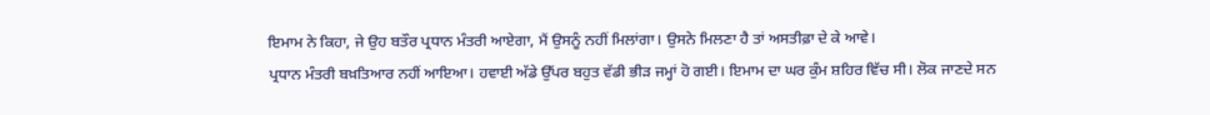ਇਮਾਮ ਨੇ ਕਿਹਾ, ਜੇ ਉਹ ਬਤੌਰ ਪ੍ਰਧਾਨ ਮੰਤਰੀ ਆਏਗਾ, ਮੈਂ ਉਸਨੂੰ ਨਹੀਂ ਮਿਲਾਂਗਾ। ਉਸਨੇ ਮਿਲਣਾ ਹੈ ਤਾਂ ਅਸਤੀਫ਼ਾ ਦੇ ਕੇ ਆਵੇ।
ਪ੍ਰਧਾਨ ਮੰਤਰੀ ਬਖ਼ਤਿਆਰ ਨਹੀਂ ਆਇਆ। ਹਵਾਈ ਅੱਡੇ ਉੱਪਰ ਬਹੁਤ ਵੱਡੀ ਭੀੜ ਜਮ੍ਹਾਂ ਹੋ ਗਈ। ਇਮਾਮ ਦਾ ਘਰ ਕੁੰਮ ਸ਼ਹਿਰ ਵਿੱਚ ਸੀ। ਲੋਕ ਜਾਣਦੇ ਸਨ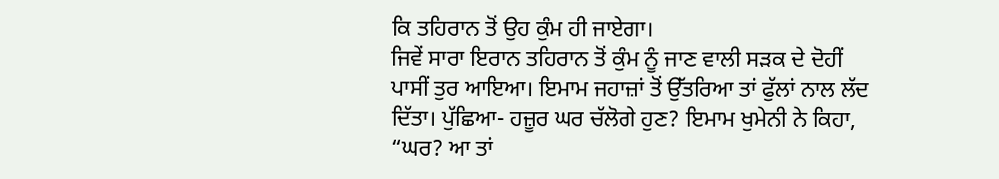ਕਿ ਤਹਿਰਾਨ ਤੋਂ ਉਹ ਕੁੰਮ ਹੀ ਜਾਏਗਾ।
ਜਿਵੇਂ ਸਾਰਾ ਇਰਾਨ ਤਹਿਰਾਨ ਤੋਂ ਕੁੰਮ ਨੂੰ ਜਾਣ ਵਾਲੀ ਸੜਕ ਦੇ ਦੋਹੀਂ ਪਾਸੀਂ ਤੁਰ ਆਇਆ। ਇਮਾਮ ਜਹਾਜ਼ਾਂ ਤੋਂ ਉੱਤਰਿਆ ਤਾਂ ਫੁੱਲਾਂ ਨਾਲ ਲੱਦ ਦਿੱਤਾ। ਪੁੱਛਿਆ- ਹਜ਼ੂਰ ਘਰ ਚੱਲੋਗੇ ਹੁਣ? ਇਮਾਮ ਖੁਮੇਨੀ ਨੇ ਕਿਹਾ, “ਘਰ? ਆ ਤਾਂ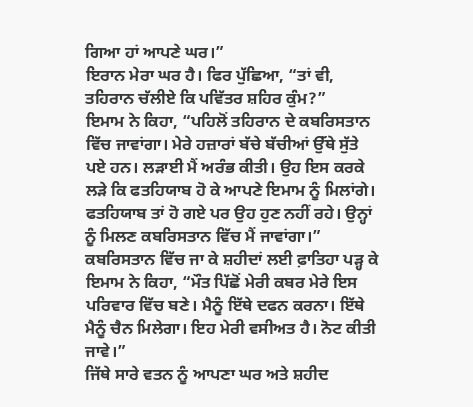ਗਿਆ ਹਾਂ ਆਪਣੇ ਘਰ।”
ਇਰਾਨ ਮੇਰਾ ਘਰ ਹੈ। ਫਿਰ ਪੁੱਛਿਆ, “ਤਾਂ ਵੀ, ਤਹਿਰਾਨ ਚੱਲੀਏ ਕਿ ਪਵਿੱਤਰ ਸ਼ਹਿਰ ਕੁੰਮ?”
ਇਮਾਮ ਨੇ ਕਿਹਾ, “ਪਹਿਲੋਂ ਤਹਿਰਾਨ ਦੇ ਕਬਰਿਸਤਾਨ ਵਿੱਚ ਜਾਵਾਂਗਾ। ਮੇਰੇ ਹਜ਼ਾਰਾਂ ਬੱਚੇ ਬੱਚੀਆਂ ਉੱਥੇ ਸੁੱਤੇ ਪਏ ਹਨ। ਲੜਾਈ ਮੈਂ ਅਰੰਭ ਕੀਤੀ। ਉਹ ਇਸ ਕਰਕੇ ਲੜੇ ਕਿ ਫਤਹਿਯਾਬ ਹੋ ਕੇ ਆਪਣੇ ਇਮਾਮ ਨੂੰ ਮਿਲਾਂਗੇ। ਫਤਹਿਯਾਬ ਤਾਂ ਹੋ ਗਏ ਪਰ ਉਹ ਹੁਣ ਨਹੀਂ ਰਹੇ। ਉਨ੍ਹਾਂ ਨੂੰ ਮਿਲਣ ਕਬਰਿਸਤਾਨ ਵਿੱਚ ਮੈਂ ਜਾਵਾਂਗਾ।”
ਕਬਰਿਸਤਾਨ ਵਿੱਚ ਜਾ ਕੇ ਸ਼ਹੀਦਾਂ ਲਈ ਫ਼ਾਤਿਹਾ ਪੜ੍ਹ ਕੇ ਇਮਾਮ ਨੇ ਕਿਹਾ, “ਮੌਤ ਪਿੱਛੋਂ ਮੇਰੀ ਕਬਰ ਮੇਰੇ ਇਸ ਪਰਿਵਾਰ ਵਿੱਚ ਬਣੇ। ਮੈਨੂੰ ਇੱਥੇ ਦਫਨ ਕਰਨਾ। ਇੱਥੇ ਮੈਨੂੰ ਚੈਨ ਮਿਲੇਗਾ। ਇਹ ਮੇਰੀ ਵਸੀਅਤ ਹੈ। ਨੋਟ ਕੀਤੀ ਜਾਵੇ।”
ਜਿੱਥੇ ਸਾਰੇ ਵਤਨ ਨੂੰ ਆਪਣਾ ਘਰ ਅਤੇ ਸ਼ਹੀਦ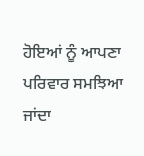ਹੋਇਆਂ ਨੂੰ ਆਪਣਾ ਪਰਿਵਾਰ ਸਮਝਿਆ ਜਾਂਦਾ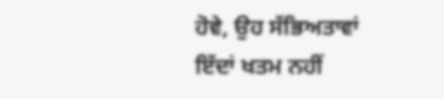ਹੋਵੇ, ਉਹ ਸੱਭਿਅਤਾਵਾਂ ਇੱਦਾਂ ਖਤਮ ਨਹੀਂ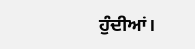ਹੁੰਦੀਆਂ।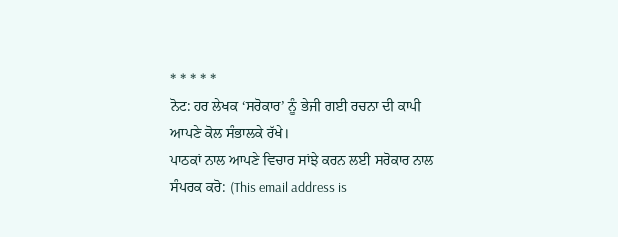* * * * *
ਨੋਟ: ਹਰ ਲੇਖਕ ‘ਸਰੋਕਾਰ’ ਨੂੰ ਭੇਜੀ ਗਈ ਰਚਨਾ ਦੀ ਕਾਪੀ ਆਪਣੇ ਕੋਲ ਸੰਭਾਲਕੇ ਰੱਖੇ।
ਪਾਠਕਾਂ ਨਾਲ ਆਪਣੇ ਵਿਚਾਰ ਸਾਂਝੇ ਕਰਨ ਲਈ ਸਰੋਕਾਰ ਨਾਲ ਸੰਪਰਕ ਕਰੋ: (This email address is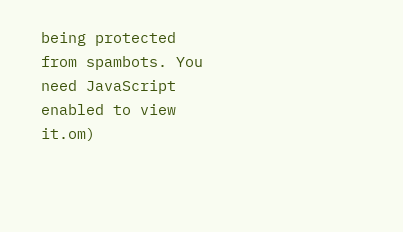being protected from spambots. You need JavaScript enabled to view it.om)